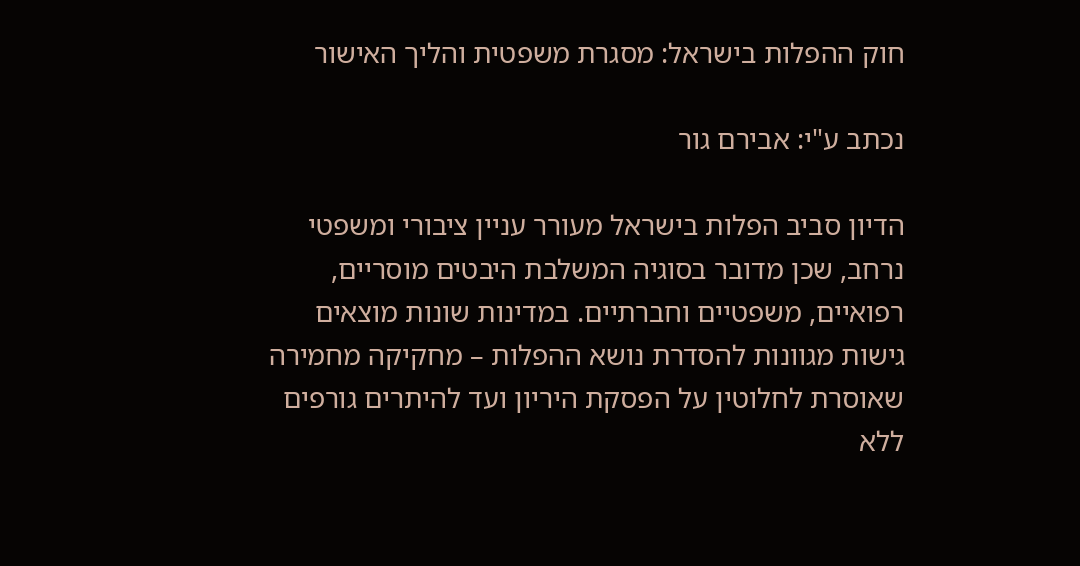חוק ההפלות בישראל: מסגרת משפטית והליך האישור

נכתב ע"י: אבירם גור

הדיון סביב הפלות בישראל מעורר עניין ציבורי ומשפטי נרחב, שכן מדובר בסוגיה המשלבת היבטים מוסריים, רפואיים, משפטיים וחברתיים. במדינות שונות מוצאים גישות מגוונות להסדרת נושא ההפלות – מחקיקה מחמירה שאוסרת לחלוטין על הפסקת היריון ועד להיתרים גורפים ללא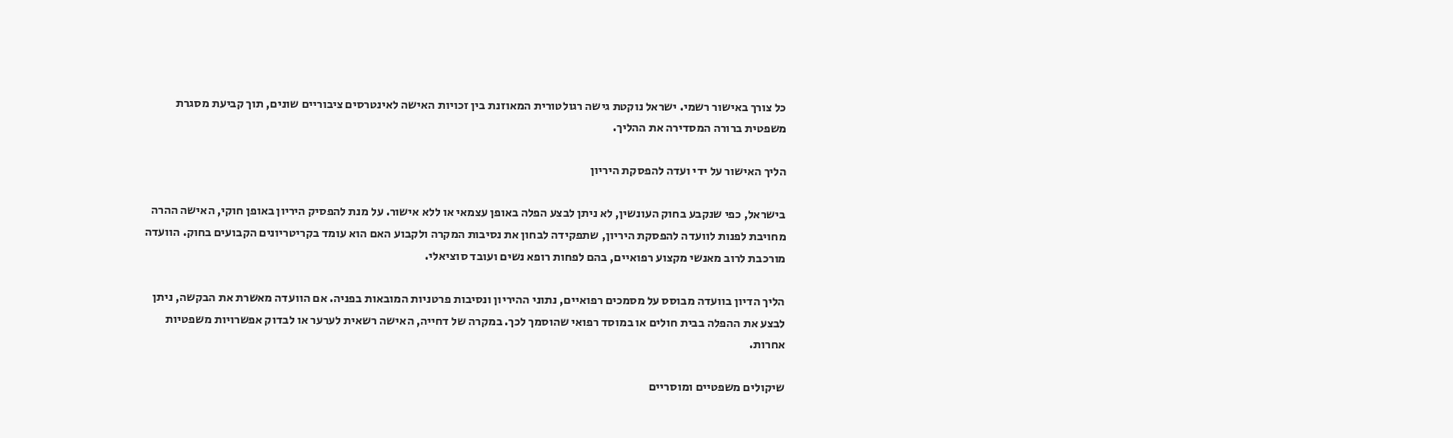כל צורך באישור רשמי. ישראל נוקטת גישה רגולטורית המאוזנת בין זכויות האישה לאינטרסים ציבוריים שונים, תוך קביעת מסגרת משפטית ברורה המסדירה את ההליך.

הליך האישור על ידי ועדה להפסקת היריון

בישראל, כפי שנקבע בחוק העונשין, לא ניתן לבצע הפלה באופן עצמאי או ללא אישור. על מנת להפסיק היריון באופן חוקי, האישה ההרה מחויבת לפנות לוועדה להפסקת היריון, שתפקידה לבחון את נסיבות המקרה ולקבוע האם הוא עומד בקריטריונים הקבועים בחוק. הוועדה מורכבת לרוב מאנשי מקצוע רפואיים, בהם לפחות רופא נשים ועובד סוציאלי.

הליך הדיון בוועדה מבוסס על מסמכים רפואיים, נתוני ההיריון ונסיבות פרטניות המובאות בפניה. אם הוועדה מאשרת את הבקשה, ניתן לבצע את ההפלה בבית חולים או במוסד רפואי שהוסמך לכך. במקרה של דחייה, האישה רשאית לערער או לבדוק אפשרויות משפטיות אחרות.

שיקולים משפטיים ומוסריים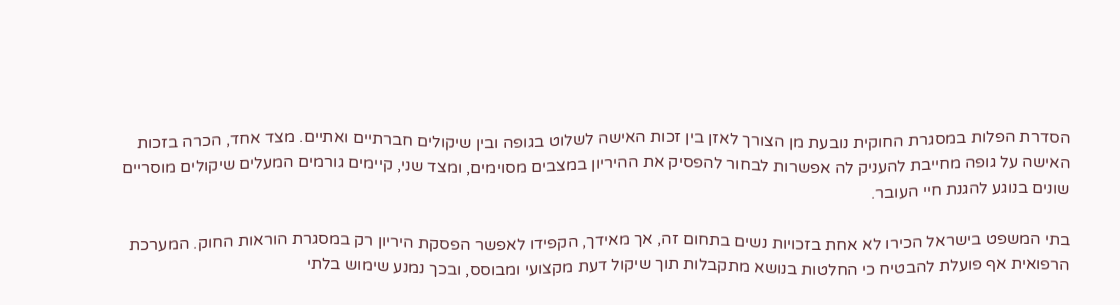הסדרת הפלות במסגרת החוקית נובעת מן הצורך לאזן בין זכות האישה לשלוט בגופה ובין שיקולים חברתיים ואתיים. מצד אחד, הכרה בזכות האישה על גופה מחייבת להעניק לה אפשרות לבחור להפסיק את ההיריון במצבים מסוימים, ומצד שני, קיימים גורמים המעלים שיקולים מוסריים שונים בנוגע להגנת חיי העובר.

בתי המשפט בישראל הכירו לא אחת בזכויות נשים בתחום זה, אך מאידך, הקפידו לאפשר הפסקת היריון רק במסגרת הוראות החוק. המערכת הרפואית אף פועלת להבטיח כי החלטות בנושא מתקבלות תוך שיקול דעת מקצועי ומבוסס, ובכך נמנע שימוש בלתי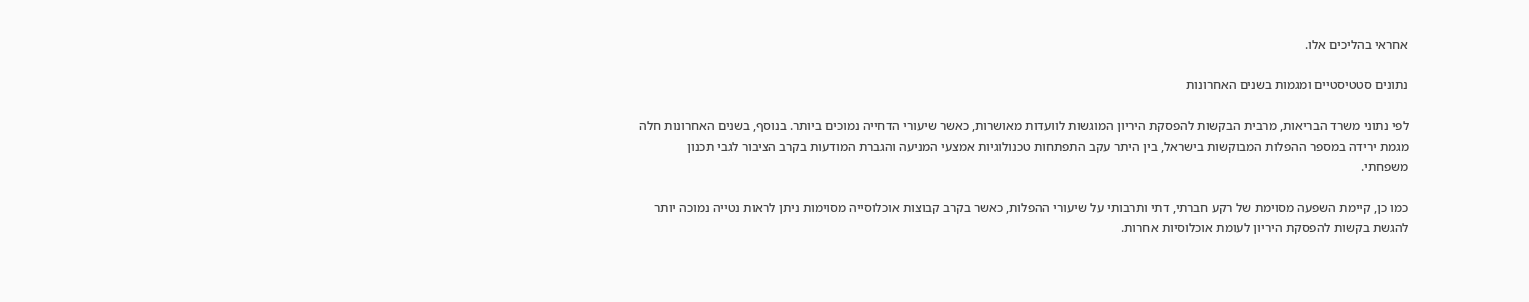אחראי בהליכים אלו.

נתונים סטטיסטיים ומגמות בשנים האחרונות

לפי נתוני משרד הבריאות, מרבית הבקשות להפסקת היריון המוגשות לוועדות מאושרות, כאשר שיעורי הדחייה נמוכים ביותר. בנוסף, בשנים האחרונות חלה מגמת ירידה במספר ההפלות המבוקשות בישראל, בין היתר עקב התפתחות טכנולוגיות אמצעי המניעה והגברת המודעות בקרב הציבור לגבי תכנון משפחתי.

כמו כן, קיימת השפעה מסוימת של רקע חברתי, דתי ותרבותי על שיעורי ההפלות, כאשר בקרב קבוצות אוכלוסייה מסוימות ניתן לראות נטייה נמוכה יותר להגשת בקשות להפסקת היריון לעומת אוכלוסיות אחרות.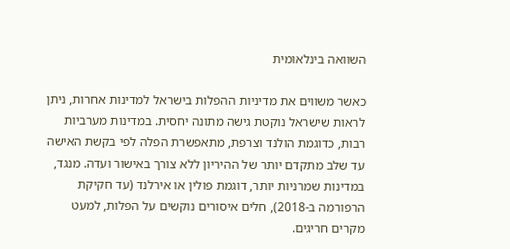השוואה בינלאומית

כאשר משווים את מדיניות ההפלות בישראל למדינות אחרות, ניתן לראות שישראל נוקטת גישה מתונה יחסית. במדינות מערביות רבות, כדוגמת הולנד וצרפת, מתאפשרת הפלה לפי בקשת האישה עד שלב מתקדם יותר של ההיריון ללא צורך באישור ועדה. מנגד, במדינות שמרניות יותר, דוגמת פולין או אירלנד (עד חקיקת הרפורמה ב-2018), חלים איסורים נוקשים על הפלות, למעט מקרים חריגים.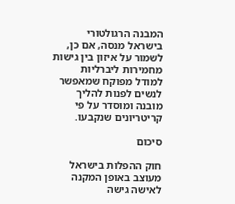המבנה הרגולטורי בישראל מנסה, אם כן, לשמור על איזון בין גישות מחמירות ליברליות למודל מפוקח שמאפשר לנשים לפנות להליך מובנה ומוסדר על פי קריטריונים שנקבעו.

סיכום

חוק ההפלות בישראל מעוצב באופן המקנה לאישה גישה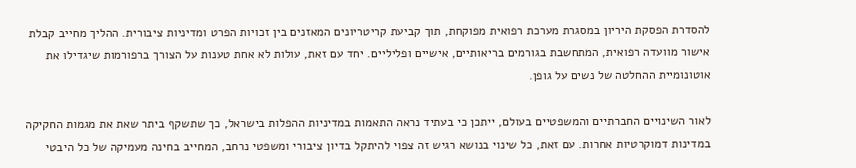להסדרת הפסקת היריון במסגרת מערכת רפואית מפוקחת, תוך קביעת קריטריונים המאזנים בין זכויות הפרט ומדיניות ציבורית. ההליך מחייב קבלת אישור מוועדה רפואית, המתחשבת בגורמים בריאותיים, אישיים ופליליים. יחד עם זאת, עולות לא אחת טענות על הצורך ברפורמות שיגדילו את אוטונומיית ההחלטה של נשים על גופן.

לאור השינויים החברתיים והמשפטיים בעולם, ייתכן כי בעתיד נראה התאמות במדיניות ההפלות בישראל, כך שתשקף ביתר שאת את מגמות החקיקה במדינות דמוקרטיות אחרות. עם זאת, כל שינוי בנושא רגיש זה צפוי להיתקל בדיון ציבורי ומשפטי נרחב, המחייב בחינה מעמיקה של כל היבטי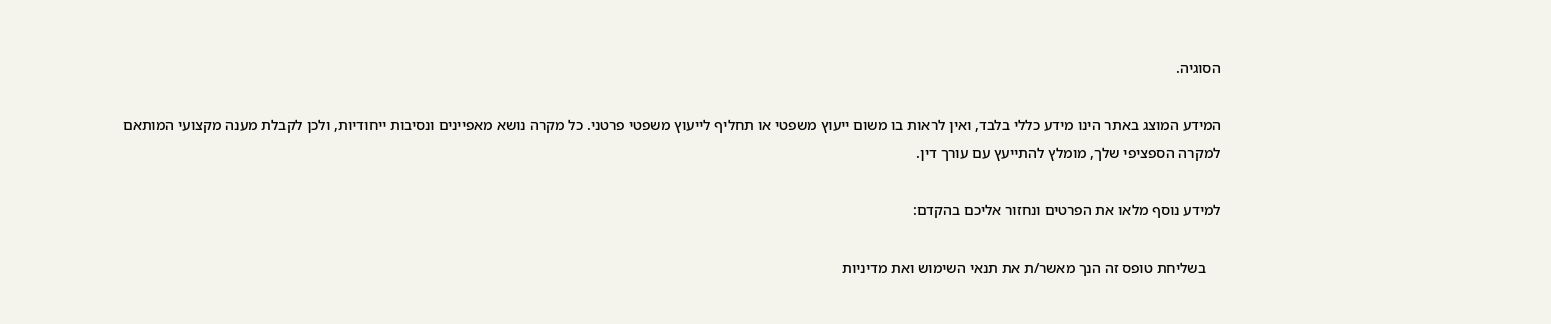הסוגיה.

המידע המוצג באתר הינו מידע כללי בלבד, ואין לראות בו משום ייעוץ משפטי או תחליף לייעוץ משפטי פרטני. כל מקרה נושא מאפיינים ונסיבות ייחודיות, ולכן לקבלת מענה מקצועי המותאם למקרה הספציפי שלך, מומלץ להתייעץ עם עורך דין.

למידע נוסף מלאו את הפרטים ונחזור אליכם בהקדם:

    בשליחת טופס זה הנך מאשר/ת את תנאי השימוש ואת מדיניות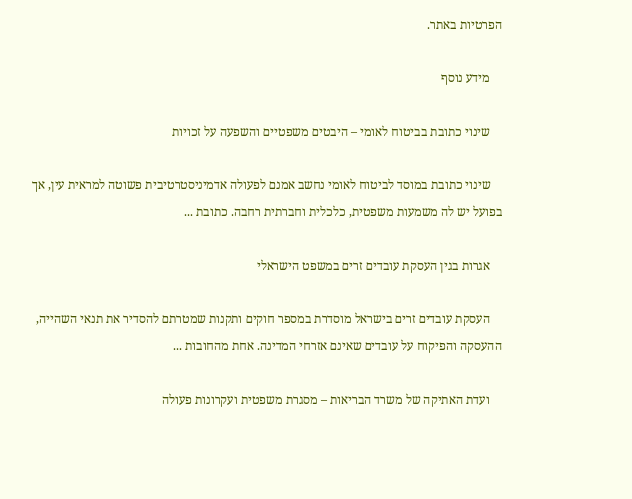הפרטיות באתר.

    מידע נוסף

    שינוי כתובת בביטוח לאומי – היבטים משפטיים והשפעה על זכויות

    שינוי כתובת במוסד לביטוח לאומי נחשב אמנם לפעולה אדמיניסטרטיבית פשוטה למראית עין, אך בפועל יש לה משמעות משפטית, כלכלית וחברתית רחבה. כתובת ...

    אגרות בגין העסקת עובדים זרים במשפט הישראלי

    העסקת עובדים זרים בישראל מוסדרת במספר חוקים ותקנות שמטרתם להסדיר את תנאי השהייה, ההעסקה והפיקוח על עובדים שאינם אזרחי המדינה. אחת מהחובות ...

    ועדת האתיקה של משרד הבריאות – מסגרת משפטית ועקרונות פעולה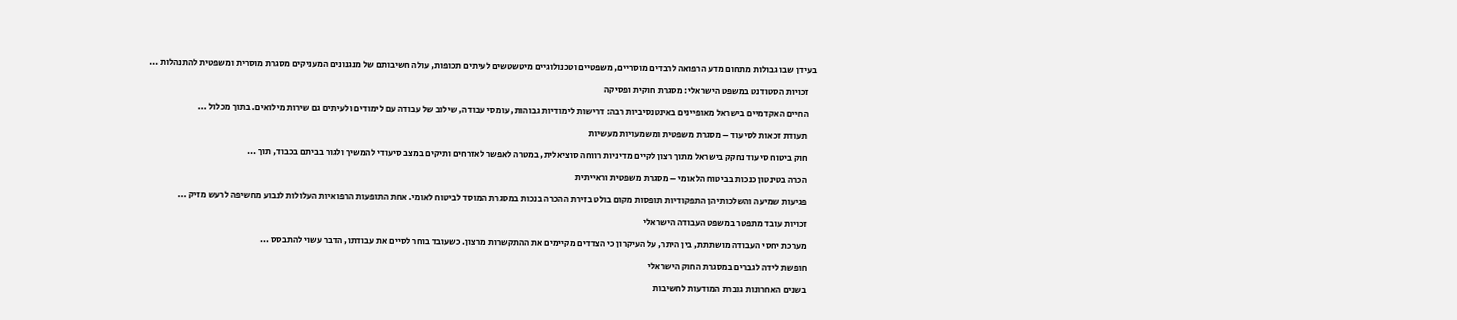בעידן שבו גבולות מתחום מדע הרפואה לרבדים מוסריים, משפטיים וטכנולוגיים מיטשטשים לעיתים תכופות, עולה חשיבותם של מנגנונים המעניקים מסגרת מוסרית ומשפטית להתנהלות ...

    זכויות הסטודנט במשפט הישראלי: מסגרת חוקית ופסיקה

    החיים האקדמיים בישראל מאופיינים באינטנסיביות רבה: דרישות לימודיות גבוהות, עומסי עבודה, שילוב של עבודה עם לימודים ולעיתים גם שירות מילואים. בתוך מכלול ...

    תעודת זכאות לסיעוד – מסגרת משפטית ומשמעויות מעשיות

    חוק ביטוח סיעוד נחקק בישראל מתוך רצון לקיים מדיניות רווחה סוציאלית, במטרה לאפשר לאזרחים ותיקים במצב סיעודי להמשיך ולגור בביתם בכבוד, תוך ...

    הכרה בטינטון כנכות בביטוח הלאומי – מסגרת משפטית וראייתית

    פגיעות שמיעה והשלכותיהן התפקודיות תופסות מקום בולט בזירת ההכרה בנכות במסגרת המוסד לביטוח לאומי. אחת התופעות הרפואיות העלולות לנבוע מחשיפה לרעש מזיק ...

    זכויות עובד מתפטר במשפט העבודה הישראלי

    מערכת יחסי העבודה מושתתת, בין היתר, על העיקרון כי הצדדים מקיימים את ההתקשרות מרצון. כשעובד בוחר לסיים את עבודתו, הדבר עשוי להתבסס ...

    חופשת לידה לגברים במסגרת החוק הישראלי

    בשנים האחרונות גוברת המודעות לחשיבות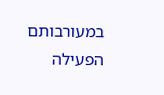במעורבותם הפעילה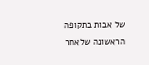של אבות בתקופה הראשונה שלאחר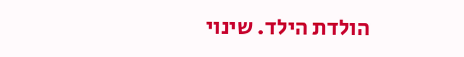הולדת הילד. שינוי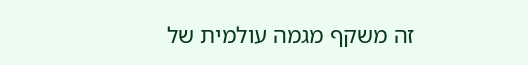זה משקף מגמה עולמית של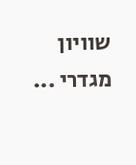שוויון מגדרי ...